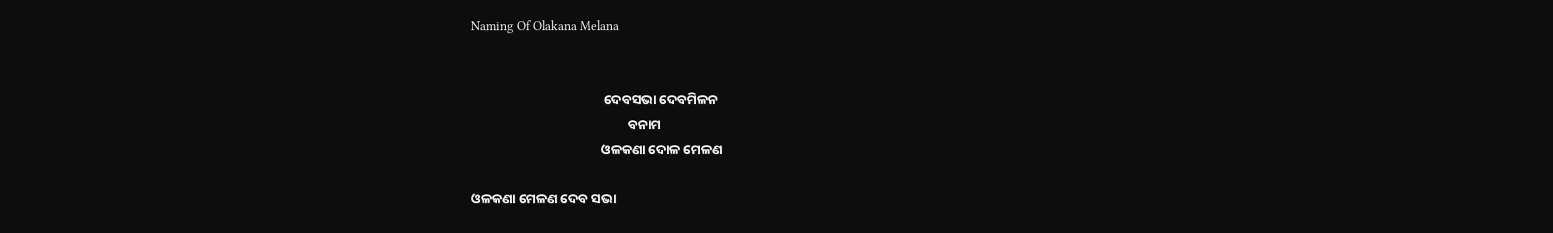Naming Of Olakana Melana


                                            ଦେବସଭା ଦେବମିଳନ
                                                    ବନାମ
                                           ଓଳକଣା ଦୋଳ ମେଳଣ

ଓଳକଣା ମେଳଣ ଦେବ ସଭା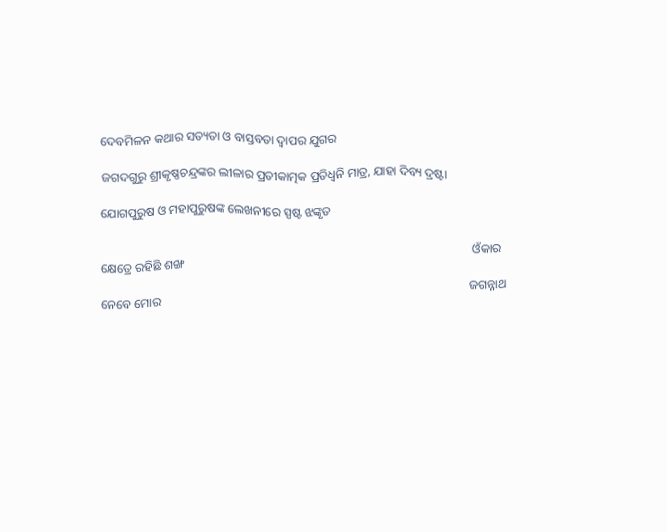ଦେବମିଳନ କଥାର ସତ୍ୟତା ଓ ବାସ୍ତବତା ଦ୍ଵାପର ଯୁଗର

ଜଗଦଗୁରୁ ଶ୍ରୀକୃଷ୍ଣଚନ୍ଦ୍ରଙ୍କର ଲୀଳାର ପ୍ରତୀକାତ୍ମକ ପ୍ରତିଧ୍ବନି ମାତ୍ର, ଯାହା ଦିବ୍ୟ ଦ୍ରଷ୍ଟା

ଯୋଗପୁରୁଷ ଓ ମହାପୁରୁଷଙ୍କ ଲେଖନୀରେ ସ୍ପଷ୍ଟ ଝଙ୍କୃତ

                                                                                                                        ଓଁକାର କ୍ଷେତ୍ରେ ରହିଛି ଶଙ୍ଖ
                                                                                                                       ଜଗନ୍ନାଥ ନେବେ ମୋର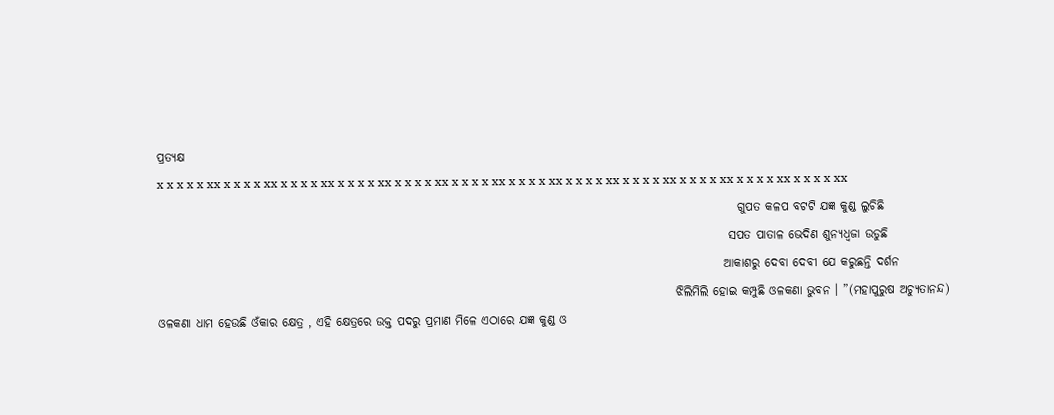ପ୍ରତ୍ୟକ୍ଷ
x x x x x xx x x x x xx x x x x xx x x x x xx x x x x xx x x x x xx x x x x xx x x x x xx x x x x xx x x x x xx x x x x xx x x x x xx
                                                                                                                         ଗୁପତ କଳପ ବଟଟି ଯଜ୍ଞ କୁଣ୍ଡ ଲୁଚିଛି
                                                                                                                       ସପତ ପାତାଳ ଭେଦିଣ ଶୁନ୍ୟଧ୍ଵଜା ଉଡୁଛି
                                                                                                                      ଆକାଶରୁ ଦେବା ଦେବୀ ଯେ କରୁଛନ୍ତି ଦର୍ଶନ
                                                                                                            ଝିଲିମିଲି ହୋଇ କମ୍ପୁଛି ଓଳକଣା ଭୁବନ । ”(ମହାପୁରୁଷ ଅଚ୍ୟୁତାନନ୍ଦ)
ଓଳକଣା ଧାମ ହେଉଛି ଓଁକାର କ୍ଷେତ୍ର , ଏହି କ୍ଷେତ୍ରରେ ଉକ୍ତ ପଦରୁ ପ୍ରମାଣ ମିଳେ ଏଠାରେ ଯଜ୍ଞ କୁଣ୍ଡ ଓ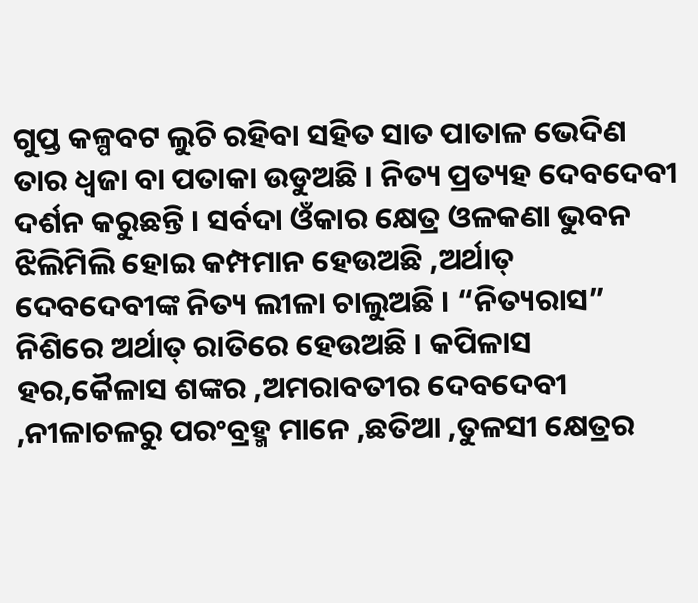ଗୁପ୍ତ କଳ୍ପବଟ ଲୁଚି ରହିବା ସହିତ ସାତ ପାତାଳ ଭେଦିଣ ତାର ଧ୍ଵଜା ବା ପତାକା ଉଡୁଅଛି । ନିତ୍ୟ ପ୍ରତ୍ୟହ ଦେବଦେବୀ ଦର୍ଶନ କରୁଛନ୍ତି । ସର୍ବଦା ଓଁକାର କ୍ଷେତ୍ର ଓଳକଣା ଭୁବନ ଝିଲିମିଲି ହୋଇ କମ୍ପମାନ ହେଉଅଛି ,ଅର୍ଥାତ୍ ଦେବଦେବୀଙ୍କ ନିତ୍ୟ ଲୀଳା ଚାଲୁଅଛି । “ନିତ୍ୟରାସ” ନିଶିରେ ଅର୍ଥାତ୍ ରାତିରେ ହେଉଅଛି । କପିଳାସ ହର,କୈଳାସ ଶଙ୍କର ,ଅମରାବତୀର ଦେବଦେବୀ ,ନୀଳାଚଳରୁ ପରଂବ୍ରହ୍ମ ମାନେ ,ଛତିଆ ,ତୁଳସୀ କ୍ଷେତ୍ରର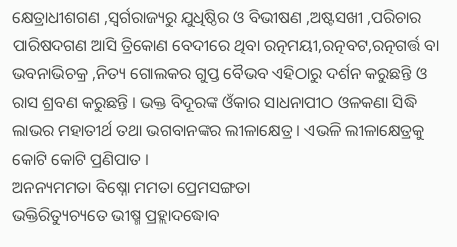କ୍ଷେତ୍ରାଧୀଶଗଣ ,ସ୍ଵର୍ଗରାଜ୍ୟରୁ ଯୁଧିଷ୍ଠିର ଓ ବିଭୀଷଣ ,ଅଷ୍ଟସଖୀ ,ପରିଚାର ପାରିଷଦଗଣ ଆସି ତ୍ରିକୋଣ ବେଦୀରେ ଥିବା ରତ୍ନମୟୀ,ରତ୍ନବଟ,ରତ୍ନଗର୍ତ୍ତ ବା ଭବନାଭିଚକ୍ର ,ନିତ୍ୟ ଗୋଲକର ଗୁପ୍ତ ବୈଭବ ଏହିଠାରୁ ଦର୍ଶନ କରୁଛନ୍ତି ଓ ରାସ ଶ୍ରବଣ କରୁଛନ୍ତି । ଭକ୍ତ ବିଦୂରଙ୍କ ଓଁକାର ସାଧନାପୀଠ ଓଳକଣା ସିଦ୍ଧି ଲାଭର ମହାତୀର୍ଥ ତଥା ଭଗବାନଙ୍କର ଲୀଳାକ୍ଷେତ୍ର । ଏଭଳି ଲୀଳାକ୍ଷେତ୍ରକୁ କୋଟି କୋଟି ପ୍ରଣିପାତ ।
ଅନନ୍ୟମମତା ବିଷ୍ନୋ ମମତା ପ୍ରେମସଙ୍ଗତା
ଭକ୍ତିରିତ୍ୟୁଚ୍ୟତେ ଭୀଷ୍ମ ପ୍ରହ୍ଲାଦଦ୍ଧୋବ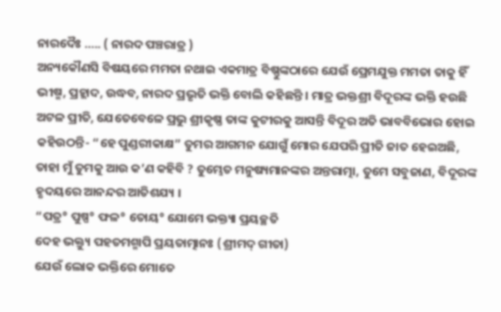ନାରଦୈଃ ….. ( ନାରଦ ପଞ୍ଚରାତ୍ର )
ଅନ୍ୟକୌଣସି ବିଷୟରେ ମମତା ନଥାଇ ଏକମାତ୍ର ବିଷ୍ଣୁଙ୍କଠାରେ ଯେଉଁ ପ୍ରେମଯୁକ୍ତ ମମତା ତାକୁ ହିଁ ଭୀଷ୍ମ, ପ୍ରହ୍ଲାଦ, ଉଦ୍ଧବ, ନାରଦ ପ୍ରଭୃତି ଭକ୍ତି ବୋଲି କହିଛନ୍ତି । ମାତ୍ର ଭକ୍ତଶ୍ରୀ ବିଦୂରଙ୍କ ଭକ୍ତି ହଉଛି ଅଟଳ ପ୍ରୀତି, ଯେତେବେଳେ ପ୍ରଭୁ ଶ୍ରୀକୃଷ୍ଣ ତାଙ୍କ କୁଟୀରକୁ ଆସନ୍ତି ବିଦୂର ଅତି ଭାବବିଭୋର ହୋଇ କହିଉଠନ୍ତି- “ହେ ପୁଣ୍ଡରୀକାକ୍ଷ” ତୁମର ଆଗମନ ଯୋଗୁଁ ମୋର ଯେପରି ପ୍ରୀତି ଜାତ ହେଇଅଛି, ତାହା ମୁଁ ତୁମକୁ ଆଉ କ’ଣ କହିବି ? ତୁମ୍ଭେତ ମନୁଷ୍ୟମାନଙ୍କର ଅନ୍ତରାତ୍ମା, ତୁମେ ସବୁଜାଣ, ବିଦୂରଙ୍କ ହୃଦୟରେ ଆନନ୍ଦର ଆତିଶଯ୍ୟ ।
“ପତ୍ର° ପୁଷ୍ପ° ଫଳ° ତୋୟ° ଯୋମେ ଭକ୍ତ୍ୟା ପ୍ରୟଚ୍ଛତି
ଦେହ ଭକ୍ତ୍ୟୁ ପହତମଶ୍ମାପି ପ୍ରୟତାତ୍ମାନଃ (ଶ୍ରୀମଦ୍ ଗୀତା)
ଯେଉଁ ଲୋକ ଭକ୍ତିରେ ମୋତେ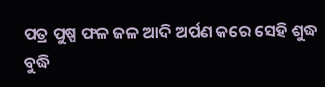ପତ୍ର ପୁଷ୍ପ ଫଳ ଜଳ ଆଦି ଅର୍ପଣ କରେ ସେହି ଶୁଦ୍ଧ ବୁଦ୍ଧି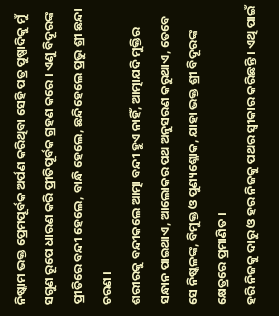ନିଷ୍କାମ ଭକ୍ତ ପ୍ରେମପୂର୍ବକ ଅର୍ପଣ କରିଥିବା ସେହି ପତ୍ର ପୁଷ୍ପାଦିକୁ ମୁଁ ସଗୁଣ ରୂପେ ଧାରଣ କରି ପ୍ରୀତିପୂର୍ବକ ଗ୍ରହଣ କରେ । ଏଣୁ ବିଦୂରଙ୍କ ପ୍ରୀତିରେ ବନ୍ଦୀ ହେଲେ, ବାନ୍ଧି ହେଲେ, ଛନ୍ଦିହେଲେ ପ୍ରଭୁ ଶ୍ରୀ ଛନ୍ଦା ଚରଣ ।
ଶରୀରକୁ ବନ୍ଦୀକଲେ ଆତ୍ମା ବନ୍ଦୀ ହୁଏ ନାହିଁ, ଆତ୍ମାଯଦି ମୁକ୍ତିର ସନ୍ଧାନ ପାଇଥାଏ, ଆଲୋକର ପଥ ଅନୁସରଣ କରୁଥାଏ, ତେବେ ସେ ନିଷ୍କଳଙ୍କ, ବିମୁକ୍ତ ଓ ପୁଣ୍ୟଶ୍ଳୋକ, ଯାହା ଭକ୍ତ ଶ୍ରୀ ବିଦୂରଙ୍କ କ୍ଷେତ୍ରରେ ପ୍ରମାଣିତ ।
ହରି ନିଜକୁ ଦାରୁ ଓ ହର ନିଜକୁ ପଥର ସ୍ଵୀକାର କରିଛନ୍ତି । ଏଥି ପାଇଁ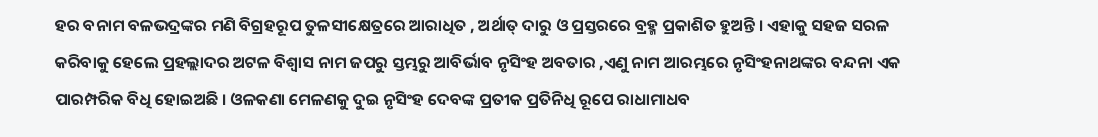ହର ବନାମ ବଳଭଦ୍ରଙ୍କର ମଣି ବିଗ୍ରହରୂପ ତୁଳସୀକ୍ଷେତ୍ରରେ ଆରାଧିତ , ଅର୍ଥାତ୍ ଦାରୁ ଓ ପ୍ରସ୍ତରରେ ବ୍ରହ୍ମ ପ୍ରକାଶିତ ହୁଅନ୍ତି । ଏହାକୁ ସହଜ ସରଳ କରିବାକୁ ହେଲେ ପ୍ରହଲ୍ଲାଦର ଅଟଳ ବିଶ୍ଵାସ ନାମ ଜପରୁ ସ୍ତମ୍ଭରୁ ଆବିର୍ଭାବ ନୃସିଂହ ଅବତାର ,ଏଣୁ ନାମ ଆରମ୍ଭରେ ନୃସିଂହନାଥଙ୍କର ବନ୍ଦନା ଏକ ପାରମ୍ପରିକ ବିଧି ହୋଇଅଛି । ଓଳକଣା ମେଳଣକୁ ଦୁଇ ନୃସିଂହ ଦେବଙ୍କ ପ୍ରତୀକ ପ୍ରତିନିଧି ରୂପେ ରାଧାମାଧବ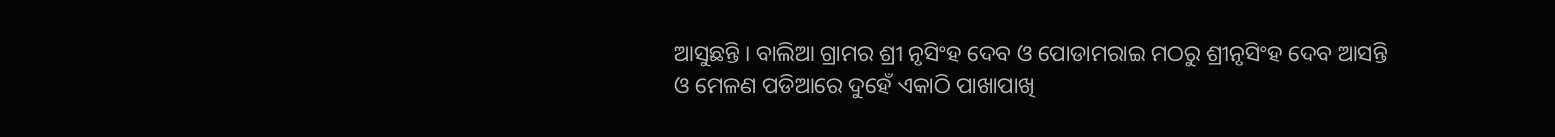ଆସୁଛନ୍ତି । ବାଲିଆ ଗ୍ରାମର ଶ୍ରୀ ନୃସିଂହ ଦେବ ଓ ପୋଡାମରାଇ ମଠରୁ ଶ୍ରୀନୃସିଂହ ଦେବ ଆସନ୍ତି ଓ ମେଳଣ ପଡିଆରେ ଦୁହେଁ ଏକାଠି ପାଖାପାଖି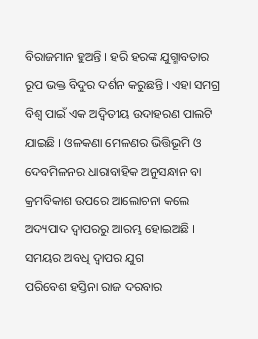ବିରାଜମାନ ହୁଅନ୍ତି । ହରି ହରଙ୍କ ଯୁଗ୍ମାବତାର ରୂପ ଭକ୍ତ ବିଦୁର ଦର୍ଶନ କରୁଛନ୍ତି । ଏହା ସମଗ୍ର ବିଶ୍ଵ ପାଇଁ ଏକ ଅଦ୍ଵିତୀୟ ଉଦାହରଣ ପାଲଟି ଯାଇଛି । ଓଳକଣା ମେଳଣର ଭିତ୍ତିଭୂମି ଓ ଦେବମିଳନର ଧାରାବାହିକ ଅନୁସନ୍ଧାନ ବା କ୍ରମବିକାଶ ଉପରେ ଆଲୋଚନା କଲେ ଅଦ୍ୟପାଦ ଦ୍ଵାପରରୁ ଆରମ୍ଭ ହୋଇଅଛି ।
ସମୟର ଅବଧି ଦ୍ଵାପର ଯୁଗ
ପରିବେଶ ହସ୍ତିନା ରାଜ ଦରବାର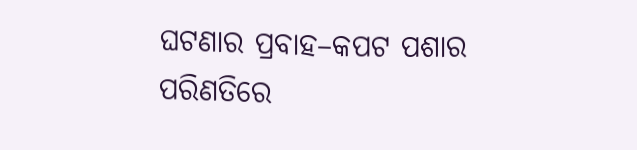ଘଟଣାର ପ୍ରବାହ–କପଟ ପଶାର ପରିଣତିରେ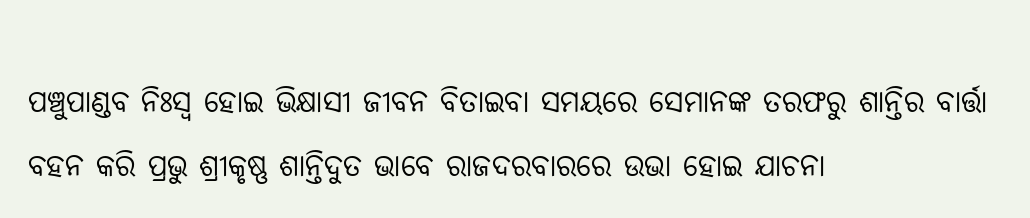ପଞ୍ଚୁପାଣ୍ଡବ ନିଃସ୍ଵ ହୋଇ ଭିକ୍ଷାସୀ ଜୀବନ ବିତାଇବା ସମୟରେ ସେମାନଙ୍କ ତରଫରୁ ଶାନ୍ତିର ବାର୍ତ୍ତା ବହନ କରି ପ୍ରଭୁ ଶ୍ରୀକୃଷ୍ଣ ଶାନ୍ତିଦୁତ ଭାବେ ରାଜଦରବାରରେ ଉଭା ହୋଇ ଯାଚନା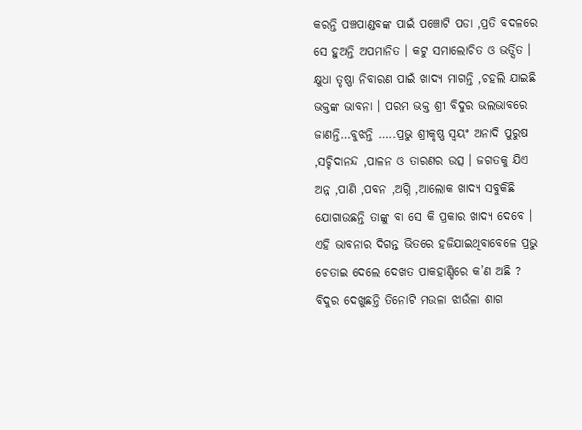କରନ୍ତି ପଞ୍ଚପାଣ୍ଡବଙ୍କ ପାଇଁ ପଞ୍ଚୋଟି ପଡା ,ପ୍ରତି ବଦଳରେ ସେ ହୁଅନ୍ତି ଅପମାନିତ । କଟୁ ସମାଲୋଚିତ ଓ ଭର୍ତ୍ସିତ । କ୍ଷୁଧା ତୃଷ୍ଣା ନିବାରଣ ପାଇଁ ଖାଦ୍ୟ ମାଗନ୍ତି ,ଚହଲି ଯାଇଛି ଭକ୍ତଙ୍କ ଭାବନା । ପରମ ଭକ୍ତ ଶ୍ରୀ ବିଦୁର ଭଲଭାବରେ ଜାଣନ୍ତି…ବୁଝନ୍ତି …..ପ୍ରଭୁ ଶ୍ରୀକୃଷ୍ଣ ସ୍ଵୟଂ ଅନାଦି ପୁରୁଷ ,ସଚ୍ଚିଦାନନ୍ଦ ,ପାଳନ ଓ ତାରଣର ଉତ୍ସ । ଜଗତକୁ ଯିଏ ଅନ୍ନ ,ପାଣି ,ପବନ ,ଅଗ୍ନି ,ଆଲୋକ ଖାଦ୍ୟ ସବୁକିଛି ଯୋଗାଉଛନ୍ତି ତାଙ୍କୁ ବା ସେ କି ପ୍ରକାର ଖାଦ୍ୟ ଦେବେ । ଏହି ଭାବନାର ଦିଗନ୍ତ ଭିତରେ ହଜିଯାଇଥିବାବେଳେ ପ୍ରଭୁ ଚେତାଇ ଦେଲେ ଦେଖତ ପାକହାଣ୍ଡିରେ କ’ଣ ଅଛି ? ବିଦୁର ଦେଖୁଛନ୍ତି ତିନୋଟି ମଉଳା ଝାଉଁଳା ଶାଗ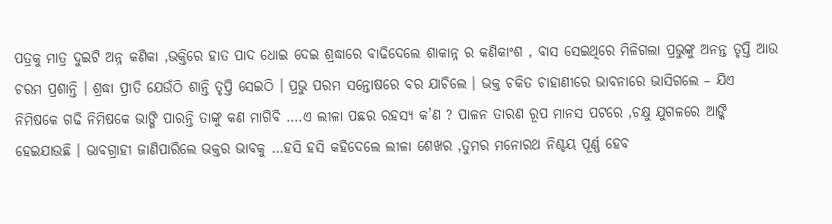ପତ୍ରକୁ ମାତ୍ର ଦୁଇଟି ଅନ୍ନ କଣିକା ,ଭକ୍ତିରେ ହାତ ପାଦ ଧୋଇ ଦେଇ ଶ୍ରଦ୍ଧାରେ ବାଢିଦେଲେ ଶାକାନ୍ନ ର କଣିକାଂଶ , ବାସ ସେଇଥିରେ ମିଳିଗଲା ପ୍ରଭୁଙ୍କୁ ଅନନ୍ତ ତୃପ୍ତି ଆଉ ଚରମ ପ୍ରଶାନ୍ତି । ଶ୍ରଦ୍ଧା ପ୍ରୀତି ଯେଉଁଠି ଶାନ୍ତି ତୃପ୍ତି ସେଇଠି । ପ୍ରଭୁ ପରମ ସନ୍ତୋଷରେ ବର ଯାଚିଲେ । ଭକ୍ତ ଚକିତ ଚାହାଣୀରେ ଭାବନାରେ ଭାସିଗଲେ – ଯିଏ ନିମିଷକେ ଗଢି ନିମିଷକେ ଭାଙ୍ଗି ପାରନ୍ତି ତାଙ୍କୁ କଣ ମାଗିବି ….ଏ ଲୀଳା ପଛର ରହସ୍ୟ କ’ଣ ? ପାଳନ ତାରଣ ରୂପ ମାନସ ପଟରେ ,ଚକ୍ଷୁ ଯୁଗଳରେ ଆଙ୍କି ହେଇଯାଉଛି । ଭାବଗ୍ରାହୀ ଜାଣିପାରିଲେ ଭକ୍ତର ଭାବକୁ …ହସି ହସି କହିଦେଲେ ଲୀଳା ଶେଖର ,ତୁମର ମନୋରଥ ନିଶ୍ଚୟ ପୂର୍ଣ୍ଣ ହେବ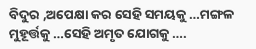ବିଦୁର ,ଅପେକ୍ଷା କର ସେହି ସମୟକୁ …ମଙ୍ଗଳ ମୁହୂର୍ତ୍ତକୁ …ସେହି ଅମୃତ ଯୋଗକୁ ….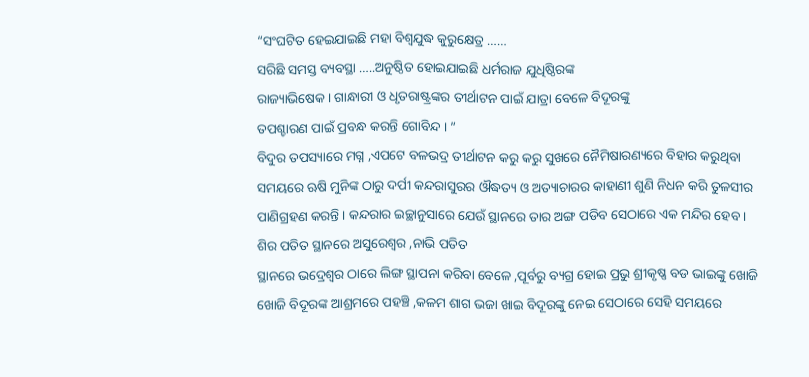“ସଂଘଟିତ ହେଇଯାଇଛି ମହା ବିଶ୍ଵଯୁଦ୍ଧ କୁରୁକ୍ଷେତ୍ର ……
ସରିଛି ସମସ୍ତ ବ୍ୟବସ୍ଥା …..ଅନୁଷ୍ଠିତ ହୋଇଯାଇଛି ଧର୍ମରାଜ ଯୁଧିଷ୍ଠିରଙ୍କ
ରାଜ୍ୟାଭିଷେକ । ଗାନ୍ଧାରୀ ଓ ଧୃତରାଷ୍ଟ୍ରଙ୍କର ତୀର୍ଥାଟନ ପାଇଁ ଯାତ୍ରା ବେଳେ ବିଦୂରଙ୍କୁ
ତପଶ୍ଚାରଣ ପାଇଁ ପ୍ରବନ୍ଧ କରନ୍ତି ଗୋବିନ୍ଦ । ”
ବିଦୁର ତପସ୍ୟାରେ ମଗ୍ନ ,ଏପଟେ ବଳଭଦ୍ର ତୀର୍ଥାଟନ କରୁ କରୁ ସୁଖରେ ନୈମିଷାରଣ୍ୟରେ ବିହାର କରୁଥିବା ସମୟରେ ଋଷି ମୁନିଙ୍କ ଠାରୁ ଦର୍ପୀ କନ୍ଦରାସୁରର ଔଦ୍ଧତ୍ୟ ଓ ଅତ୍ୟାଚାରର କାହାଣୀ ଶୁଣି ନିଧନ କରି ତୁଳସୀର ପାଣିଗ୍ରହଣ କରନ୍ତି । କନ୍ଦରାର ଇଚ୍ଛାନୁସାରେ ଯେଉଁ ସ୍ଥାନରେ ତାର ଅଙ୍ଗ ପଡିବ ସେଠାରେ ଏକ ମନ୍ଦିର ହେବ । ଶିର ପତିତ ସ୍ଥାନରେ ଅସୁରେଶ୍ଵର ,ନାଭି ପତିତ
ସ୍ଥାନରେ ଭଦ୍ରେଶ୍ଵର ଠାରେ ଲିଙ୍ଗ ସ୍ଥାପନା କରିବା ବେଳେ ,ପୂର୍ବରୁ ବ୍ୟଗ୍ର ହୋଇ ପ୍ରଭୁ ଶ୍ରୀକୃଷ୍ଣ ବଡ ଭାଇଙ୍କୁ ଖୋଜି ଖୋଜି ବିଦୂରଙ୍କ ଆଶ୍ରମରେ ପହଞ୍ଚି ,କଳମ ଶାଗ ଭଜା ଖାଇ ବିଦୂରଙ୍କୁ ନେଇ ସେଠାରେ ସେହି ସମୟରେ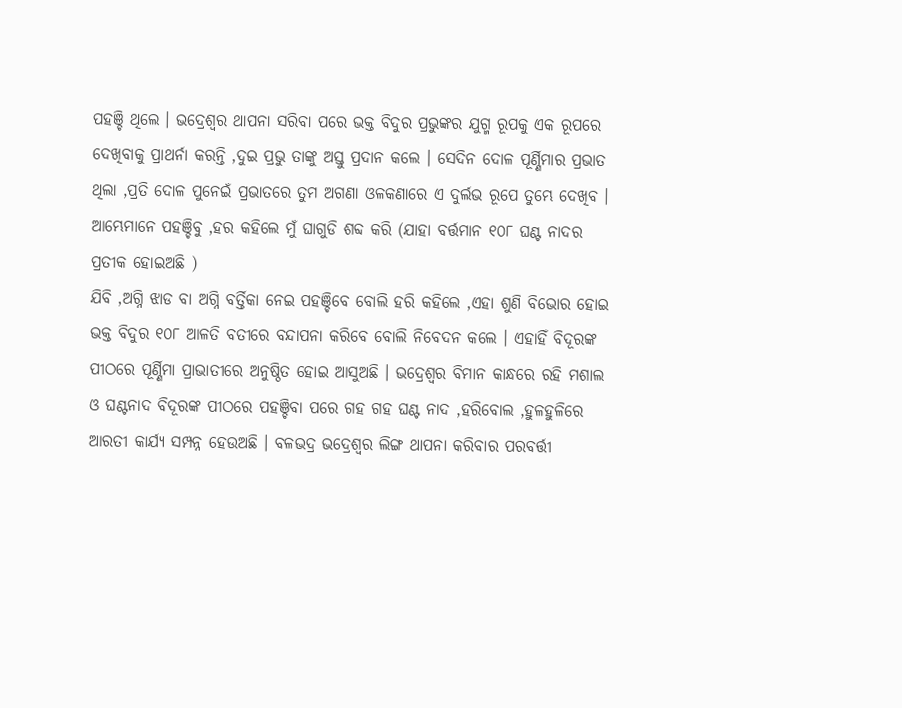ପହଞ୍ଚି ଥିଲେ । ଭଦ୍ରେଶ୍ଵର ଥାପନା ସରିବା ପରେ ଭକ୍ତ ବିଦୁର ପ୍ରଭୁଙ୍କର ଯୁଗ୍ମ ରୂପକୁ ଏକ ରୂପରେ ଦେଖିବାକୁ ପ୍ରାଥର୍ନା କରନ୍ତି ,ଦୁଇ ପ୍ରଭୁ ତାଙ୍କୁ ଅସ୍ତୁ ପ୍ରଦାନ କଲେ । ସେଦିନ ଦୋଳ ପୂର୍ଣ୍ଣିମାର ପ୍ରଭାତ ଥିଲା ,ପ୍ରତି ଦୋଳ ପୁନେଇଁ ପ୍ରଭାତରେ ତୁମ ଅଗଣା ଓଳକଣାରେ ଏ ଦୁର୍ଲଭ ରୂପେ ତୁମ୍ଭେ ଦେଖିବ । ଆମ୍ଭେମାନେ ପହଞ୍ଚିବୁ ,ହର କହିଲେ ମୁଁ ଘାଗୁଡି ଶବ୍ଦ କରି (ଯାହା ବର୍ତ୍ତମାନ ୧୦୮ ଘଣ୍ଟ ନାଦର ପ୍ରତୀକ ହୋଇଅଛି )
ଯିବି ,ଅଗ୍ନି ଝାଡ ବା ଅଗ୍ନି ବର୍ତ୍ତିକା ନେଇ ପହଞ୍ଚିବେ ବୋଲି ହରି କହିଲେ ,ଏହା ଶୁଣି ବିଭୋର ହୋଇ ଭକ୍ତ ବିଦୁର ୧୦୮ ଆଳତି ବତୀରେ ବନ୍ଦାପନା କରିବେ ବୋଲି ନିବେଦନ କଲେ । ଏହାହିଁ ବିଦୂରଙ୍କ ପୀଠରେ ପୂର୍ଣ୍ଣିମା ପ୍ରାଭାତୀରେ ଅନୁଷ୍ଠିତ ହୋଇ ଆସୁଅଛି । ଭଦ୍ରେଶ୍ଵର ବିମାନ କାନ୍ଧରେ ରହି ମଶାଲ ଓ ଘଣ୍ଟନାଦ ବିଦୂରଙ୍କ ପୀଠରେ ପହଞ୍ଚିବା ପରେ ଗହ ଗହ ଘଣ୍ଟ ନାଦ ,ହରିବୋଲ ,ହୁଳହୁଳିରେ ଆରତୀ କାର୍ଯ୍ୟ ସମ୍ପନ୍ନ ହେଉଅଛି । ବଳଭଦ୍ର ଭଦ୍ରେଶ୍ଵର ଲିଙ୍ଗ ଥାପନା କରିବାର ପରବର୍ତ୍ତୀ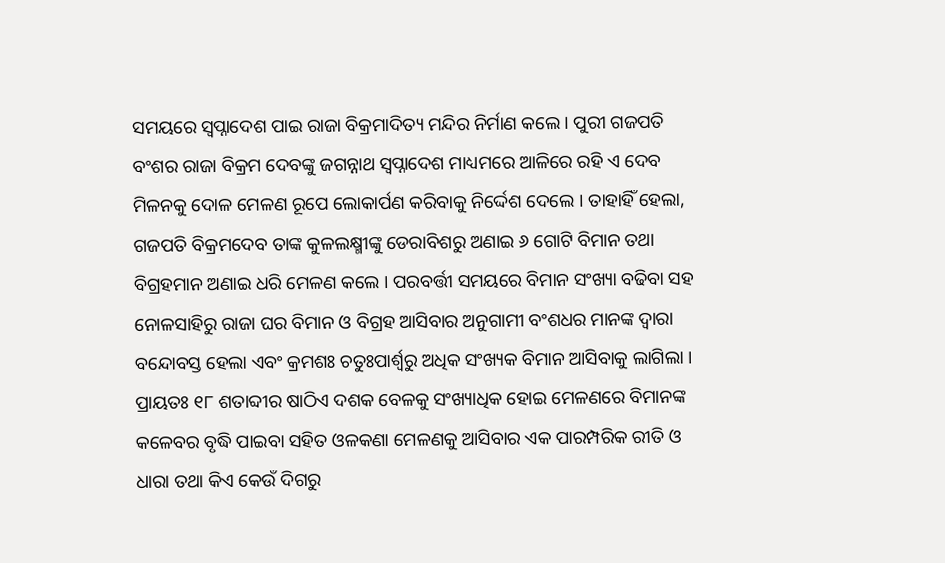ସମୟରେ ସ୍ଵପ୍ନାଦେଶ ପାଇ ରାଜା ବିକ୍ରମାଦିତ୍ୟ ମନ୍ଦିର ନିର୍ମାଣ କଲେ । ପୁରୀ ଗଜପତି ବଂଶର ରାଜା ବିକ୍ରମ ଦେବଙ୍କୁ ଜଗନ୍ନାଥ ସ୍ଵପ୍ନାଦେଶ ମାଧ୍ୟମରେ ଆଳିରେ ରହି ଏ ଦେବ ମିଳନକୁ ଦୋଳ ମେଳଣ ରୂପେ ଲୋକାର୍ପଣ କରିବାକୁ ନିର୍ଦ୍ଦେଶ ଦେଲେ । ତାହାହିଁ ହେଲା, ଗଜପତି ବିକ୍ରମଦେବ ତାଙ୍କ କୁଳଲକ୍ଷ୍ମୀଙ୍କୁ ଡେରାବିଶରୁ ଅଣାଇ ୬ ଗୋଟି ବିମାନ ତଥା ବିଗ୍ରହମାନ ଅଣାଇ ଧରି ମେଳଣ କଲେ । ପରବର୍ତ୍ତୀ ସମୟରେ ବିମାନ ସଂଖ୍ୟା ବଢିବା ସହ ନୋଳସାହିରୁ ରାଜା ଘର ବିମାନ ଓ ବିଗ୍ରହ ଆସିବାର ଅନୁଗାମୀ ବଂଶଧର ମାନଙ୍କ ଦ୍ଵାରା ବନ୍ଦୋବସ୍ତ ହେଲା ଏବଂ କ୍ରମଶଃ ଚତୁଃପାର୍ଶ୍ଵରୁ ଅଧିକ ସଂଖ୍ୟକ ବିମାନ ଆସିବାକୁ ଲାଗିଲା । ପ୍ରାୟତଃ ୧୮ ଶତାବ୍ଦୀର ଷାଠିଏ ଦଶକ ବେଳକୁ ସଂଖ୍ୟାଧିକ ହୋଇ ମେଳଣରେ ବିମାନଙ୍କ କଳେବର ବୃଦ୍ଧି ପାଇବା ସହିତ ଓଳକଣା ମେଳଣକୁ ଆସିବାର ଏକ ପାରମ୍ପରିକ ରୀତି ଓ ଧାରା ତଥା କିଏ କେଉଁ ଦିଗରୁ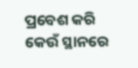ପ୍ରବେଶ କରି କେଉଁ ସ୍ଥାନରେ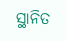ସ୍ଥାନିତ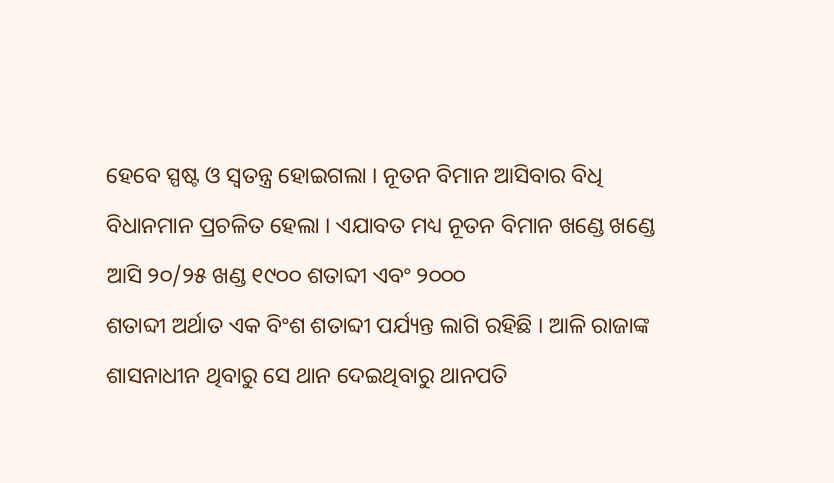ହେବେ ସ୍ପଷ୍ଟ ଓ ସ୍ଵତନ୍ତ୍ର ହୋଇଗଲା । ନୂତନ ବିମାନ ଆସିବାର ବିଧି ବିଧାନମାନ ପ୍ରଚଳିତ ହେଲା । ଏଯାବତ ମଧ୍ୟ ନୂତନ ବିମାନ ଖଣ୍ଡେ ଖଣ୍ଡେ ଆସି ୨୦/୨୫ ଖଣ୍ଡ ୧୯୦୦ ଶତାବ୍ଦୀ ଏବଂ ୨୦୦୦
ଶତାବ୍ଦୀ ଅର୍ଥାତ ଏକ ବିଂଶ ଶତାବ୍ଦୀ ପର୍ଯ୍ୟନ୍ତ ଲାଗି ରହିଛି । ଆଳି ରାଜାଙ୍କ ଶାସନାଧୀନ ଥିବାରୁ ସେ ଥାନ ଦେଇଥିବାରୁ ଥାନପତି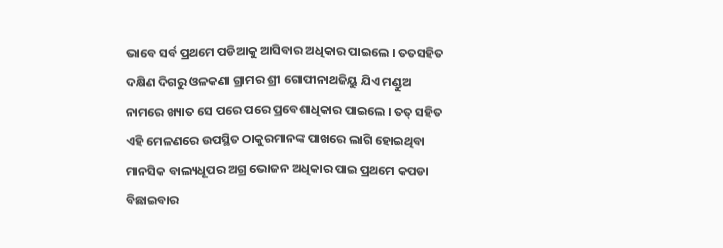ଭାବେ ସର୍ବ ପ୍ରଥମେ ପଡିଆକୁ ଆସିବାର ଅଧିକାର ପାଇଲେ । ତତସହିତ ଦକ୍ଷିଣ ଦିଗରୁ ଓଳକଣା ଗ୍ରାମର ଶ୍ରୀ ଗୋପୀନାଥଜିୟୁ ଯିଏ ମଣ୍ଡୁଅ
ନାମରେ ଖ୍ୟାତ ସେ ପରେ ପରେ ପ୍ରବେଶାଧିକାର ପାଇଲେ । ତତ୍ ସହିତ ଏହି ମେଳଣରେ ଉପସ୍ଥିତ ଠାକୁରମାନଙ୍କ ପାଖରେ ଲାଗି ହୋଇଥିବା ମାନସିକ ବାଲ୍ୟଧୂପର ଅଗ୍ର ଭୋଜନ ଅଧିକାର ପାଇ ପ୍ରଥମେ କପଡା ବିଛାଇବାର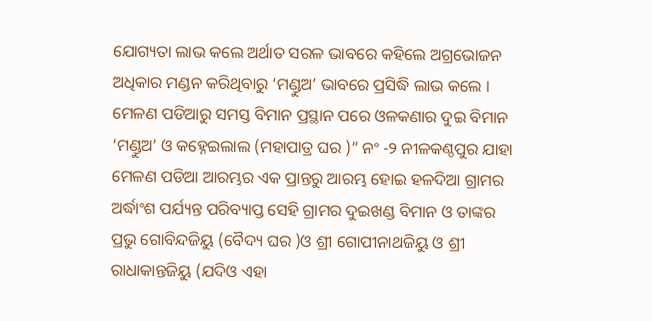ଯୋଗ୍ୟତା ଲାଭ କଲେ ଅର୍ଥାତ ସରଳ ଭାବରେ କହିଲେ ଅଗ୍ରଭୋଜନ ଅଧିକାର ମଣ୍ଡନ କରିଥିବାରୁ ‘ମଣ୍ଡୁଅ’ ଭାବରେ ପ୍ରସିଦ୍ଧି ଲାଭ କଲେ । ମେଳଣ ପଡିଆରୁ ସମସ୍ତ ବିମାନ ପ୍ରସ୍ଥାନ ପରେ ଓଳକଣାର ଦୁଇ ବିମାନ ‘ମଣ୍ଡୁଅ’ ଓ କହ୍ନେଇଲାଲ (ମହାପାତ୍ର ଘର )” ନଂ -୨ ନୀଳକଣ୍ଠପୁର ଯାହା ମେଳଣ ପଡିଆ ଆରମ୍ଭର ଏକ ପ୍ରାନ୍ତରୁ ଆରମ୍ଭ ହୋଇ ହଳଦିଆ ଗ୍ରାମର ଅର୍ଦ୍ଧାଂଶ ପର୍ଯ୍ୟନ୍ତ ପରିବ୍ୟାପ୍ତ ସେହି ଗ୍ରାମର ଦୁଇଖଣ୍ଡ ବିମାନ ଓ ତାଙ୍କର ପ୍ରଭୁ ଗୋବିନ୍ଦଜିୟୁ (ବୈଦ୍ୟ ଘର )ଓ ଶ୍ରୀ ଗୋପୀନାଥଜିୟୁ ଓ ଶ୍ରୀ ରାଧାକାନ୍ତଜିୟୁ (ଯଦିଓ ଏହା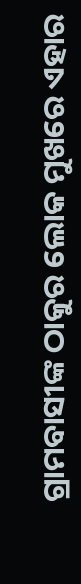ଗ୍ରାମବାସୀଙ୍କ ଠାକୁର ଲୋକ ମୁଖରେ ଏହାର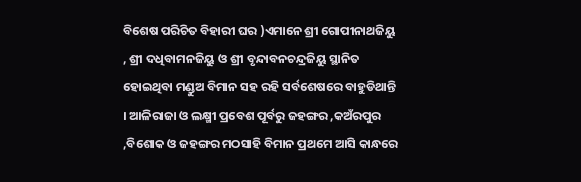ବିଶେଷ ପରିଚିତ ବିହାରୀ ଘର )ଏମାନେ ଶ୍ରୀ ଗୋପୀନାଥଜିୟୁ , ଶ୍ରୀ ଦଧିବାମନଜିୟୁ ଓ ଶ୍ରୀ ବୃନ୍ଦାବନଚନ୍ଦ୍ରଜିୟୁ ସ୍ଥାନିତ ହୋଇଥିବା ମଣ୍ଡୁଅ ବିମାନ ସହ ରହି ସର୍ବଶେଷରେ ବାହୁଡିଥାନ୍ତି । ଆଳିରାଜା ଓ ଲକ୍ଷ୍ମୀ ପ୍ରବେଶ ପୂର୍ବରୁ ଜହଙ୍ଗର ,କଅଁରପୁର ,ବିଶୋକ ଓ ଜହଙ୍ଗର ମଠସାହି ବିମାନ ପ୍ରଥମେ ଆସି କାନ୍ଧରେ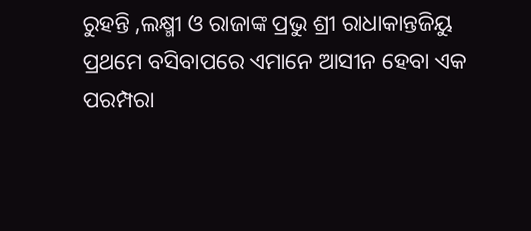ରୁହନ୍ତି ,ଲକ୍ଷ୍ମୀ ଓ ରାଜାଙ୍କ ପ୍ରଭୁ ଶ୍ରୀ ରାଧାକାନ୍ତଜିୟୁ ପ୍ରଥମେ ବସିବାପରେ ଏମାନେ ଆସୀନ ହେବା ଏକ ପରମ୍ପରା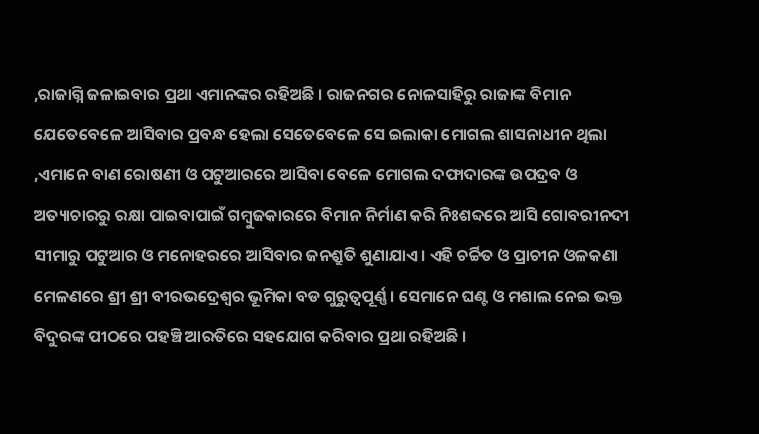,ରାଜାଗ୍ନି ଜଳାଇବାର ପ୍ରଥା ଏମାନଙ୍କର ରହିଅଛି । ରାଜନଗର ନୋଳସାହିରୁ ରାଜାଙ୍କ ବିମାନ ଯେତେବେଳେ ଆସିବାର ପ୍ରବନ୍ଧ ହେଲା ସେତେବେଳେ ସେ ଇଲାକା ମୋଗଲ ଶାସନାଧୀନ ଥିଲା ,ଏମାନେ ବାଣ ରୋଷଣୀ ଓ ପଟୁଆରରେ ଆସିବା ବେଳେ ମୋଗଲ ଦଫାଦାରଙ୍କ ଉପଦ୍ରବ ଓ ଅତ୍ୟାଚାରରୁ ରକ୍ଷା ପାଇବାପାଇଁ ଗମ୍ବୁଜକାରରେ ବିମାନ ନିର୍ମାଣ କରି ନିଃଶବ୍ଦରେ ଆସି ଗୋବରୀନଦୀ ସୀମାରୁ ପଟୁଆର ଓ ମନୋହରରେ ଆସିବାର ଜନଶ୍ରୁତି ଶୁଣାଯାଏ । ଏହି ଚର୍ଚ୍ଚିତ ଓ ପ୍ରାଚୀନ ଓଳକଣା ମେଳଣରେ ଶ୍ରୀ ଶ୍ରୀ ବୀରଭଦ୍ରେଶ୍ଵର ଭୂମିକା ବଡ ଗୁରୁତ୍ୱପୂର୍ଣ୍ଣ । ସେମାନେ ଘଣ୍ଟ ଓ ମଶାଲ ନେଇ ଭକ୍ତ ବିଦୁରଙ୍କ ପୀଠରେ ପହଞ୍ଚି ଆରତିରେ ସହଯୋଗ କରିବାର ପ୍ରଥା ରହିଅଛି ।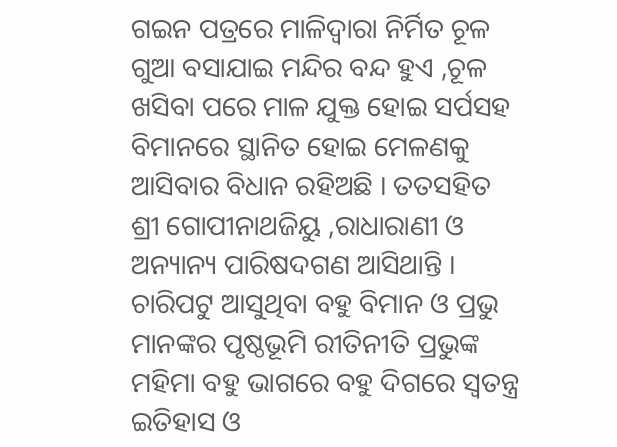ଗଇନ ପତ୍ରରେ ମାଳିଦ୍ଵାରା ନିର୍ମିତ ଚୂଳ ଗୁଆ ବସାଯାଇ ମନ୍ଦିର ବନ୍ଦ ହୁଏ ,ଚୂଳ ଖସିବା ପରେ ମାଳ ଯୁକ୍ତ ହୋଇ ସର୍ପସହ ବିମାନରେ ସ୍ଥାନିତ ହୋଇ ମେଳଣକୁ ଆସିବାର ବିଧାନ ରହିଅଛି । ତତସହିତ ଶ୍ରୀ ଗୋପୀନାଥଜିୟୁ ,ରାଧାରାଣୀ ଓ ଅନ୍ୟାନ୍ୟ ପାରିଷଦଗଣ ଆସିଥାନ୍ତି । ଚାରିପଟୁ ଆସୁଥିବା ବହୁ ବିମାନ ଓ ପ୍ରଭୁ ମାନଙ୍କର ପୃଷ୍ଠଭୂମି ରୀତିନୀତି ପ୍ରଭୁଙ୍କ ମହିମା ବହୁ ଭାଗରେ ବହୁ ଦିଗରେ ସ୍ଵତନ୍ତ୍ର ଇତିହାସ ଓ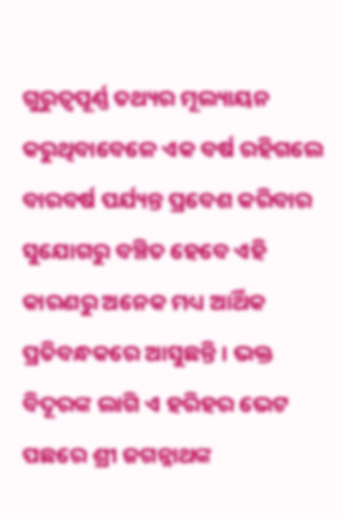ଗୁରୁତ୍ୱପୂର୍ଣ୍ଣ ତଥ୍ୟର ମୂଲ୍ୟାୟନ କରୁଥିବାବେଳେ ଏକ ବର୍ଷ ରହିଗଲେ ବାରବର୍ଷ ପର୍ଯ୍ୟନ୍ତ ପ୍ରବେଶ କରିବାର ସୁଯୋଗରୁ ବଞ୍ଚିତ ହେବେ ଏହି କାରଣରୁ ଅନେକ ମଧ୍ୟ ଆର୍ଥିକ ପ୍ରତିବନ୍ଧକରେ ଆସୁଛନ୍ତି । ଭକ୍ତ ବିଦୂରଙ୍କ ଲାଗି ଏ ହରିହର ଭେଟ ପଛରେ ଶ୍ରୀ ଜଗନ୍ନାଥଙ୍କ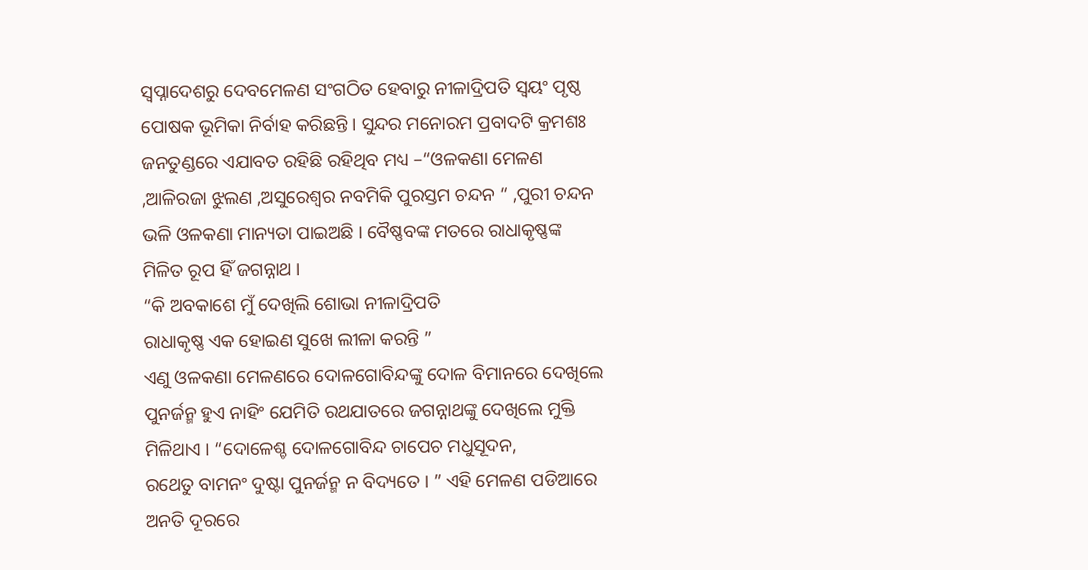ସ୍ଵପ୍ନାଦେଶରୁ ଦେବମେଳଣ ସଂଗଠିତ ହେବାରୁ ନୀଳାଦ୍ରିପତି ସ୍ଵୟଂ ପୃଷ୍ଠ ପୋଷକ ଭୂମିକା ନିର୍ବାହ କରିଛନ୍ତି । ସୁନ୍ଦର ମନୋରମ ପ୍ରବାଦଟି କ୍ରମଶଃ ଜନତୁଣ୍ଡରେ ଏଯାବତ ରହିଛି ରହିଥିବ ମଧ୍ୟ –“ଓଳକଣା ମେଳଣ ,ଆଳିରଜା ଝୁଲଣ ,ଅସୁରେଶ୍ଵର ନବମିକି ପୁରସ୍ତମ ଚନ୍ଦନ “ ,ପୁରୀ ଚନ୍ଦନ ଭଳି ଓଳକଣା ମାନ୍ୟତା ପାଇଅଛି । ବୈଷ୍ଣବଙ୍କ ମତରେ ରାଧାକୃଷ୍ଣଙ୍କ ମିଳିତ ରୂପ ହିଁ ଜଗନ୍ନାଥ ।
“କି ଅବକାଶେ ମୁଁ ଦେଖିଲି ଶୋଭା ନୀଳାଦ୍ରିପତି
ରାଧାକୃଷ୍ଣ ଏକ ହୋଇଣ ସୁଖେ ଲୀଳା କରନ୍ତି ”
ଏଣୁ ଓଳକଣା ମେଳଣରେ ଦୋଳଗୋବିନ୍ଦଙ୍କୁ ଦୋଳ ବିମାନରେ ଦେଖିଲେ ପୁନର୍ଜନ୍ମ ହୁଏ ନାହିଂ ଯେମିତି ରଥଯାତରେ ଜଗନ୍ନାଥଙ୍କୁ ଦେଖିଲେ ମୁକ୍ତି ମିଳିଥାଏ । “ଦୋଳେଶ୍ଚ ଦୋଳଗୋବିନ୍ଦ ଚାପେଚ ମଧୁସୂଦନ,
ରଥେତୁ ବାମନଂ ଦୁଷ୍ଟା ପୁନର୍ଜନ୍ମ ନ ବିଦ୍ୟତେ । ” ଏହି ମେଳଣ ପଡିଆରେ ଅନତି ଦୂରରେ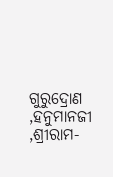ଗୁରୁଦ୍ରୋଣ ,ହନୁମାନଜୀ ,ଶ୍ରୀରାମ-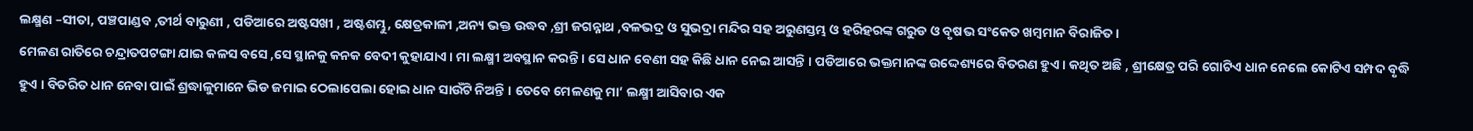ଲକ୍ଷ୍ମଣ –ସୀତା, ପଞ୍ଚପାଣ୍ଡବ ,ତୀର୍ଥ ବାରୁଣୀ , ପଡିଆରେ ଅଷ୍ଟସଖୀ , ଅଷ୍ଟଶମ୍ଭୁ, କ୍ଷେତ୍ରକାଳୀ ,ଅନ୍ୟ ଭକ୍ତ ଉଦ୍ଧବ ,ଶ୍ରୀ ଜଗନ୍ନାଥ ,ବଳଭଦ୍ର ଓ ସୁଭଦ୍ରା ମନ୍ଦିର ସହ ଅରୁଣସ୍ତମ୍ଭ ଓ ହରିହରଙ୍କ ଗରୁଡ ଓ ବୃଷଭ ସଂକେତ ଖମ୍ବମାନ ବିରାଜିତ ।
ମେଳଣ ରାତିରେ ଚନ୍ଦ୍ରାତପଟଙ୍ଗା ଯାଇ କଳସ ବସେ ,ସେ ସ୍ଥାନକୁ କନକ ବେଦୀ କୁହାଯାଏ । ମା ଲକ୍ଷ୍ମୀ ଅବସ୍ଥାନ କରନ୍ତି । ସେ ଧାନ ବେଣୀ ସହ କିଛି ଧାନ ନେଇ ଆସନ୍ତି । ପଡିଆରେ ଭକ୍ତମାନଙ୍କ ଉଦ୍ଦେଶ୍ୟରେ ବିତରଣ ହୁଏ । କଥିତ ଅଛି , ଶ୍ରୀକ୍ଷେତ୍ର ପରି ଗୋଟିଏ ଧାନ ନେଲେ କୋଟିଏ ସମ୍ପଦ ବୃଦ୍ଧି ହୁଏ । ବିତରିତ ଧାନ ନେବା ପାଇଁ ଶ୍ରଦ୍ଧାଳୁମାନେ ଭିଡ ଜମାଇ ଠେଲାପେଲା ହୋଇ ଧାନ ସାଉଁଟି ନିଅନ୍ତି । ତେବେ ମେଳଣକୁ ମା’ ଲକ୍ଷ୍ମୀ ଆସିବାର ଏକ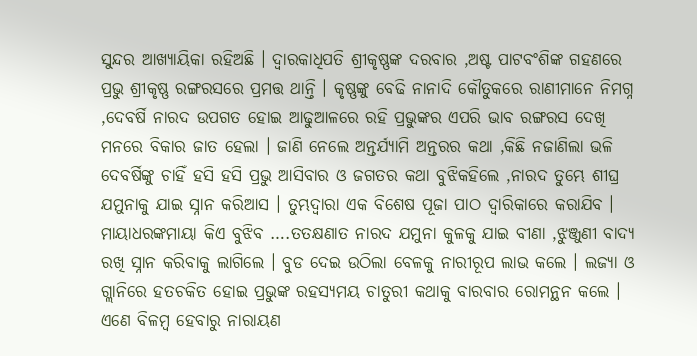ସୁନ୍ଦର ଆଖ୍ୟାୟିକା ରହିଅଛି । ଦ୍ଵାରକାଧିପତି ଶ୍ରୀକୃଷ୍ଣଙ୍କ ଦରବାର ,ଅଷ୍ଟ ପାଟବଂଶିଙ୍କ ଗହଣରେ ପ୍ରଭୁ ଶ୍ରୀକୃଷ୍ଣ ରଙ୍ଗରସରେ ପ୍ରମତ୍ତ ଥାନ୍ତି । କୃଷ୍ଣଙ୍କୁ ବେଢି ନାନାଦି କୌତୁକରେ ରାଣୀମାନେ ନିମଗ୍ନ ,ଦେବର୍ଷି ନାରଦ ଉପଗତ ହୋଇ ଆଢୁଆଳରେ ରହି ପ୍ରଭୁଙ୍କର ଏପରି ଭାବ ରଙ୍ଗରସ ଦେଖି ମନରେ ବିକାର ଜାତ ହେଲା । ଜାଣି ନେଲେ ଅନ୍ତର୍ଯ୍ୟାମି ଅନ୍ତରର କଥା ,କିଛି ନଜାଣିଲା ଭଳି ଦେବର୍ଷିଙ୍କୁ ଚାହିଁ ହସି ହସି ପ୍ରଭୁ ଆସିବାର ଓ ଜଗତର କଥା ବୁଝିକହିଲେ ,ନାରଦ ତୁମ୍ଭେ ଶୀଘ୍ର ଯମୁନାକୁ ଯାଇ ସ୍ନାନ କରିଆସ । ତୁମ୍ଭଦ୍ଵାରା ଏକ ବିଶେଷ ପୂଜା ପାଠ ଦ୍ୱାରିକାରେ କରାଯିବ । ମାୟାଧରଙ୍କମାୟା କିଏ ବୁଝିବ ….ତତକ୍ଷଣାତ ନାରଦ ଯମୁନା କୁଳକୁ ଯାଇ ବୀଣା ,ଝୁଞ୍ଜୁଣୀ ବାଦ୍ୟ ରଖି ସ୍ନାନ କରିବାକୁ ଲାଗିଲେ । ବୁଡ ଦେଇ ଉଠିଲା ବେଳକୁ ନାରୀରୂପ ଲାଭ କଲେ । ଲଜ୍ୟା ଓ ଗ୍ଲାନିରେ ହତଚକିତ ହୋଇ ପ୍ରଭୁଙ୍କ ରହସ୍ୟମୟ ଚାତୁରୀ କଥାକୁ ବାରବାର ରୋମନ୍ଥନ କଲେ । ଏଣେ ବିଳମ୍ବ ହେବାରୁ ନାରାୟଣ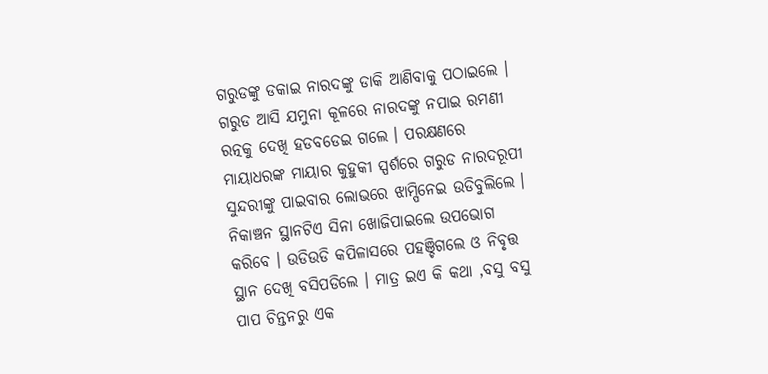ଗରୁଡଙ୍କୁ ଡକାଇ ନାରଦଙ୍କୁ ଡାକି ଆଣିବାକୁ ପଠାଇଲେ । ଗରୁଡ ଆସି ଯମୁନା କୂଳରେ ନାରଦଙ୍କୁ ନପାଇ ରମଣୀ ରତ୍ନକୁ ଦେଖି ହଡବଡେଇ ଗଲେ । ପରକ୍ଷଣରେ ମାୟାଧରଙ୍କ ମାୟାର କୁହୁକୀ ସ୍ପର୍ଶରେ ଗରୁଡ ନାରଦରୂପୀ ସୁନ୍ଦରୀଙ୍କୁ ପାଇବାର ଲୋଭରେ ଝାମ୍ପିନେଇ ଉଡିବୁଲିଲେ । ନିକାଞ୍ଚନ ସ୍ଥାନଟିଏ ସିନା ଖୋଜିପାଇଲେ ଉପଭୋଗ କରିବେ । ଉଡିଉଡି କପିଳାସରେ ପହଞ୍ଚିଗଲେ ଓ ନିବୃତ୍ତ ସ୍ଥାନ ଦେଖି ବସିପଡିଲେ । ମାତ୍ର ଇଏ କି କଥା ,ବସୁ ବସୁ ପାପ ଚିନ୍ତନରୁ ଏକ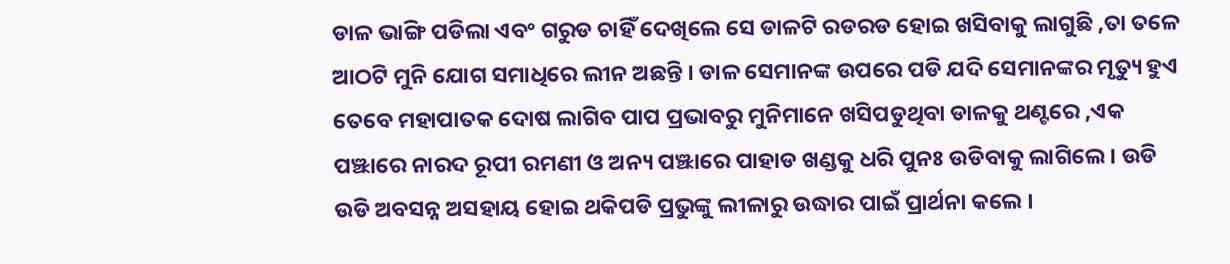ଡାଳ ଭାଙ୍ଗି ପଡିଲା ଏବଂ ଗରୁଡ ଚାହିଁ ଦେଖିଲେ ସେ ଡାଳଟି ରଡରଡ ହୋଇ ଖସିବାକୁ ଲାଗୁଛି ,ତା ତଳେ ଆଠଟି ମୁନି ଯୋଗ ସମାଧିରେ ଲୀନ ଅଛନ୍ତି । ଡାଳ ସେମାନଙ୍କ ଉପରେ ପଡି ଯଦି ସେମାନଙ୍କର ମୃତ୍ୟୁ ହୁଏ ତେବେ ମହାପାତକ ଦୋଷ ଲାଗିବ ପାପ ପ୍ରଭାବରୁ ମୁନିମାନେ ଖସିପଡୁଥିବା ଡାଳକୁ ଥଣ୍ଟରେ ,ଏକ ପଞ୍ଝାରେ ନାରଦ ରୂପୀ ରମଣୀ ଓ ଅନ୍ୟ ପଞ୍ଝାରେ ପାହାଡ ଖଣ୍ଡକୁ ଧରି ପୁନଃ ଉଡିବାକୁ ଲାଗିଲେ । ଉଡି ଉଡି ଅବସନ୍ନ ଅସହାୟ ହୋଇ ଥକିପଡି ପ୍ରଭୁଙ୍କୁ ଲୀଳାରୁ ଉଦ୍ଧାର ପାଇଁ ପ୍ରାର୍ଥନା କଲେ ।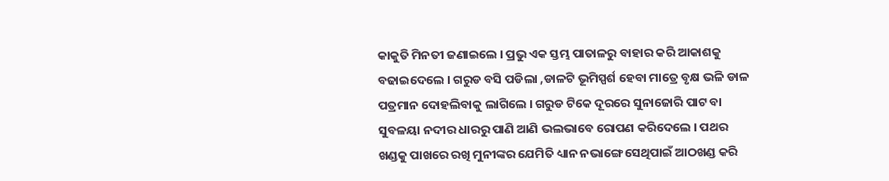କାକୁତି ମିନତୀ ଜଣାଇଲେ । ପ୍ରଭୁ ଏକ ସ୍ତମ୍ଭ ପାତାଳରୁ ବାହାର କରି ଆକାଶକୁ ବଢାଇଦେଲେ । ଗରୁଡ ବସି ପଡିଲା ,ଡାଳଟି ଭୂମିସ୍ପର୍ଶ ହେବା ମାତ୍ରେ ବୃକ୍ଷ ଭଳି ଡାଳ ପତ୍ରମାନ ଦୋହଲିବାକୁ ଲାଗିଲେ । ଗରୁଡ ଟିକେ ଦୂରରେ ସୁନାଜୋରି ପାଟ ବା ସୁବଳୟା ନଦୀର ଧାରରୁ ପାଣି ଆଣି ଭଲଭାବେ ରୋପଣ କରିଦେଲେ । ପଥର ଖଣ୍ଡକୁ ପାଖରେ ରଖି ମୁନୀଙ୍କର ଯେମିତି ଧ୍ୟାନ ନଭାଙ୍ଗେ ସେଥିପାଇଁ ଆଠଖଣ୍ଡ କରି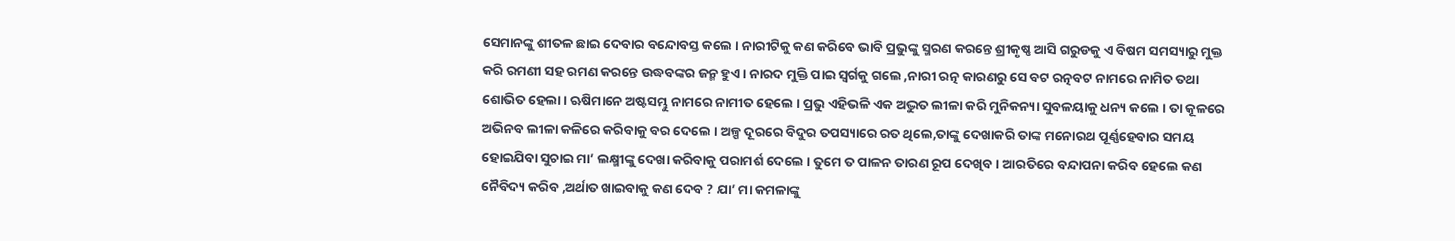ସେମାନଙ୍କୁ ଶୀତଳ ଛାଇ ଦେବାର ବନ୍ଦୋବସ୍ତ କଲେ । ନାରୀଟିକୁ କଣ କରିବେ ଭାବି ପ୍ରଭୁଙ୍କୁ ସ୍ମରଣ କରନ୍ତେ ଶ୍ରୀକୃଷ୍ଣ ଆସି ଗରୁଡକୁ ଏ ବିଷମ ସମସ୍ୟାରୁ ମୁକ୍ତ କରି ରମଣୀ ସହ ରମଣ କରନ୍ତେ ଉଦ୍ଧବଙ୍କର ଜନ୍ମ ହୁଏ । ନାରଦ ମୁକ୍ତି ପାଇ ସ୍ଵର୍ଗକୁ ଗଲେ ,ନାରୀ ରତ୍ନ କାରଣରୁ ସେ ବଟ ରତ୍ନବଟ ନାମରେ ନାମିତ ତଥା ଶୋଭିତ ହେଲା । ଋଷିମାନେ ଅଷ୍ଟସମ୍ଭୁ ନାମରେ ନାମୀତ ହେଲେ । ପ୍ରଭୁ ଏହିଭଳି ଏକ ଅଦ୍ଭୁତ ଲୀଳା କରି ମୁନିକନ୍ୟା ସୁବଳୟାକୁ ଧନ୍ୟ କଲେ । ତା କୂଳରେ ଅଭିନବ ଲୀଳା କଳିରେ କରିବାକୁ ବର ଦେଲେ । ଅଳ୍ପ ଦୂରରେ ବିଦୁର ତପସ୍ୟାରେ ରତ ଥିଲେ,ତାଙ୍କୁ ଦେଖାକରି ତାଙ୍କ ମନୋରଥ ପୂର୍ଣ୍ଣହେବାର ସମୟ ହୋଇଯିବା ସୁଚାଇ ମା’ ଲକ୍ଷ୍ମୀଙ୍କୁ ଦେଖା କରିବାକୁ ପରାମର୍ଶ ଦେଲେ । ତୁମେ ତ ପାଳନ ତାରଣ ରୂପ ଦେଖିବ । ଆରତିରେ ବନ୍ଦାପନା କରିବ ହେଲେ କଣ ନୈବିଦ୍ୟ କରିବ ,ଅର୍ଥାତ ଖାଇବାକୁ କଣ ଦେବ ? ଯା’ ମା କମଳାଙ୍କୁ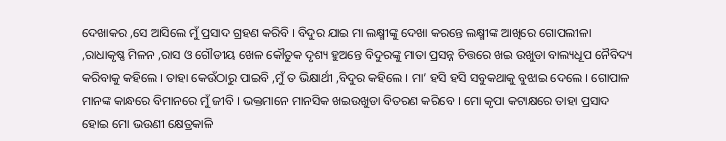ଦେଖାକର ,ସେ ଆସିଲେ ମୁଁ ପ୍ରସାଦ ଗ୍ରହଣ କରିବି । ବିଦୁର ଯାଇ ମା ଲକ୍ଷ୍ମୀଙ୍କୁ ଦେଖା କରନ୍ତେ ଲକ୍ଷ୍ମୀଙ୍କ ଆଖିରେ ଗୋପଲୀଳା ,ରାଧାକୃଷ୍ଣ ମିଳନ ,ରାସ ଓ ଗୌଡୀୟ ଖେଳ କୌତୁକ ଦୃଶ୍ୟ ହୁଅନ୍ତେ ବିଦୁରଙ୍କୁ ମାତା ପ୍ରସନ୍ନ ଚିତ୍ତରେ ଖଇ ଉଖୁଡା ବାଲ୍ୟଧୂପ ନୈବିଦ୍ୟ କରିବାକୁ କହିଲେ । ତାହା କେଉଁଠାରୁ ପାଇବି ,ମୁଁ ତ ଭିକ୍ଷାର୍ଥୀ ,ବିଦୁର କହିଲେ । ମା’ ହସି ହସି ସବୁକଥାକୁ ବୁଝାଇ ଦେଲେ । ଗୋପାଳ ମାନଙ୍କ କାନ୍ଧରେ ବିମାନରେ ମୁଁ ଜୀବି । ଭକ୍ତମାନେ ମାନସିକ ଖଇଉଖୁଡା ବିତରଣ କରିବେ । ମୋ କୃପା କଟାକ୍ଷରେ ତାହା ପ୍ରସାଦ ହୋଇ ମୋ ଭଉଣୀ କ୍ଷେତ୍ରକାଳି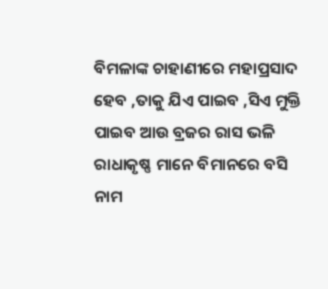ବିମଳାଙ୍କ ଚାହାଣୀରେ ମହାପ୍ରସାଦ ହେବ ,ତାକୁ ଯିଏ ପାଇବ ,ସିଏ ମୁକ୍ତି ପାଇବ ଆଉ ବ୍ରଜର ରାସ ଭଳି ରାଧାକୃଷ୍ଣ ମାନେ ବିମାନରେ ବସି ନାମ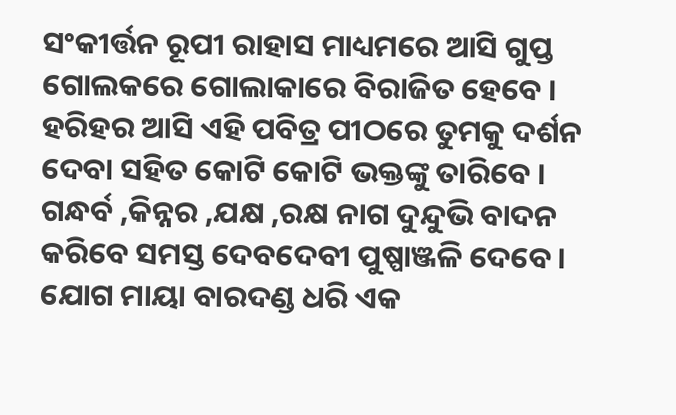ସଂକୀର୍ତ୍ତନ ରୂପୀ ରାହାସ ମାଧ୍ୟମରେ ଆସି ଗୁପ୍ତ ଗୋଲକରେ ଗୋଲାକାରେ ବିରାଜିତ ହେବେ । ହରିହର ଆସି ଏହି ପବିତ୍ର ପୀଠରେ ତୁମକୁ ଦର୍ଶନ ଦେବା ସହିତ କୋଟି କୋଟି ଭକ୍ତଙ୍କୁ ତାରିବେ । ଗନ୍ଧର୍ବ ,କିନ୍ନର ,ଯକ୍ଷ ,ରକ୍ଷ ନାଗ ଦୁନ୍ଦୁଭି ବାଦନ କରିବେ ସମସ୍ତ ଦେବଦେବୀ ପୁଷ୍ପାଞ୍ଜଳି ଦେବେ । ଯୋଗ ମାୟା ବାରଦଣ୍ଡ ଧରି ଏକ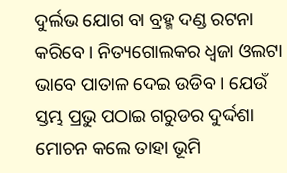ଦୁର୍ଲଭ ଯୋଗ ବା ବ୍ରହ୍ମ ଦଣ୍ଡ ରଟନା କରିବେ । ନିତ୍ୟଗୋଲକର ଧ୍ଵଜା ଓଲଟା ଭାବେ ପାତାଳ ଦେଇ ଉଡିବ । ଯେଉଁ ସ୍ତମ୍ଭ ପ୍ରଭୁ ପଠାଇ ଗରୁଡର ଦୁର୍ଦ୍ଦଶା ମୋଚନ କଲେ ତାହା ଭୂମି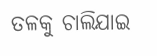ତଳକୁ ଚାଲିଯାଇ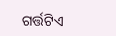ଗର୍ତ୍ତଟିଏ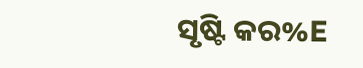ସୃଷ୍ଟି କର%E